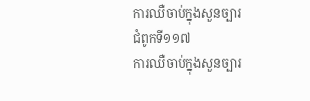ការឈឺចាប់ក្នុងសួនច្បារ
ជំពូកទី១១៧
ការឈឺចាប់ក្នុងសួនច្បារ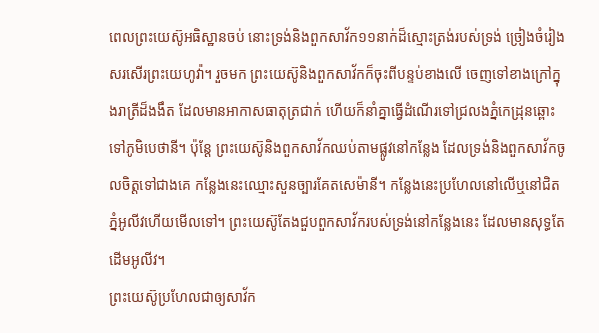ពេលព្រះយេស៊ូអធិស្ឋានចប់ នោះទ្រង់និងពួកសាវ័ក១១នាក់ដ៏ស្មោះត្រង់របស់ទ្រង់ ច្រៀងចំរៀងសរសើរព្រះយេហូវ៉ា។ រួចមក ព្រះយេស៊ូនិងពួកសាវ័កក៏ចុះពីបន្ទប់ខាងលើ ចេញទៅខាងក្រៅក្នុងរាត្រីដ៏ងងឹត ដែលមានអាកាសធាតុត្រជាក់ ហើយក៏នាំគ្នាធ្វើដំណើរទៅជ្រលងភ្នំកេដ្រុនឆ្ពោះទៅភូមិបេថានី។ ប៉ុន្តែ ព្រះយេស៊ូនិងពួកសាវ័កឈប់តាមផ្លូវនៅកន្លែង ដែលទ្រង់និងពួកសាវ័កចូលចិត្តទៅជាងគេ កន្លែងនេះឈ្មោះសួនច្បារគែតសេម៉ានី។ កន្លែងនេះប្រហែលនៅលើឬនៅជិតភ្នំអូលីវហើយមើលទៅ។ ព្រះយេស៊ូតែងជួបពួកសាវ័ករបស់ទ្រង់នៅកន្លែងនេះ ដែលមានសុទ្ធតែដើមអូលីវ។
ព្រះយេស៊ូប្រហែលជាឲ្យសាវ័ក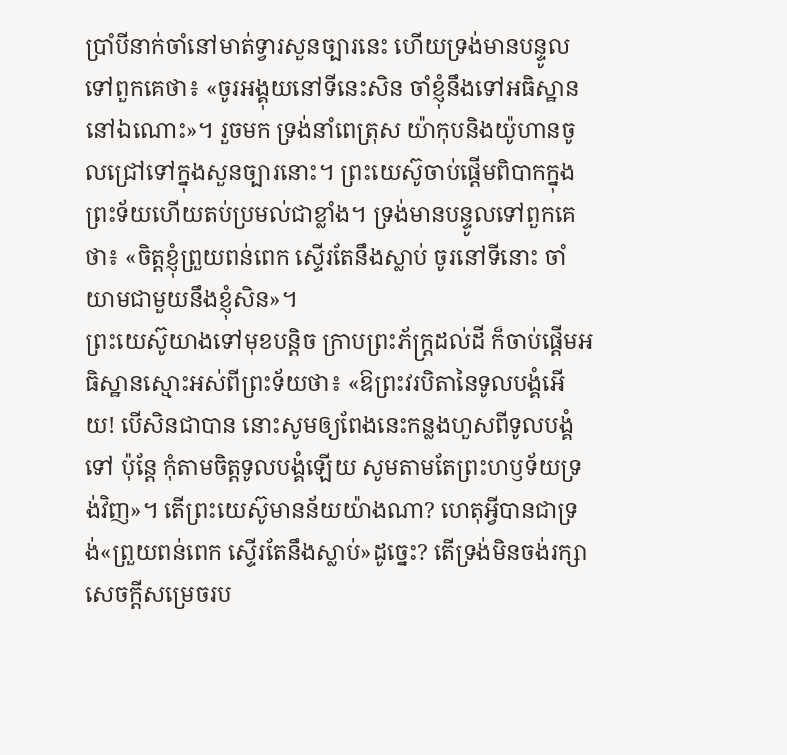ប្រាំបីនាក់ចាំនៅមាត់ទ្វារសួនច្បារនេះ ហើយទ្រង់មានបន្ទូលទៅពួកគេថា៖ «ចូរអង្គុយនៅទីនេះសិន ចាំខ្ញុំនឹងទៅអធិស្ឋាននៅឯណោះ»។ រួចមក ទ្រង់នាំពេត្រុស យ៉ាកុបនិងយ៉ូហានចូលជ្រៅទៅក្នុងសួនច្បារនោះ។ ព្រះយេស៊ូចាប់ផ្ដើមពិបាកក្នុងព្រះទ័យហើយតប់ប្រមល់ជាខ្លាំង។ ទ្រង់មានបន្ទូលទៅពួកគេថា៖ «ចិត្តខ្ញុំព្រួយពន់ពេក ស្ទើរតែនឹងស្លាប់ ចូរនៅទីនោះ ចាំយាមជាមួយនឹងខ្ញុំសិន»។
ព្រះយេស៊ូយាងទៅមុខបន្ដិច ក្រាបព្រះភ័ក្ដ្រដល់ដី ក៏ចាប់ផ្ដើមអធិស្ឋានស្មោះអស់ពីព្រះទ័យថា៖ «ឱព្រះវរបិតានៃទូលបង្គំអើយ! បើសិនជាបាន នោះសូមឲ្យពែងនេះកន្លងហួសពីទូលបង្គំទៅ ប៉ុន្តែ កុំតាមចិត្តទូលបង្គំឡើយ សូមតាមតែព្រះហឫទ័យទ្រង់វិញ»។ តើព្រះយេស៊ូមានន័យយ៉ាងណា? ហេតុអ្វីបានជាទ្រង់«ព្រួយពន់ពេក ស្ទើរតែនឹងស្លាប់»ដូច្នេះ? តើទ្រង់មិនចង់រក្សាសេចក្ដីសម្រេចរប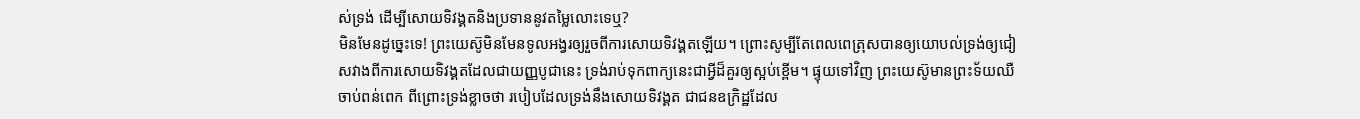ស់ទ្រង់ ដើម្បីសោយទិវង្គតនិងប្រទាននូវតម្លៃលោះទេឬ?
មិនមែនដូច្នេះទេ! ព្រះយេស៊ូមិនមែនទូលអង្វរឲ្យរួចពីការសោយទិវង្គតឡើយ។ ព្រោះសូម្បីតែពេលពេត្រុសបានឲ្យយោបល់ទ្រង់ឲ្យជៀសវាងពីការសោយទិវង្គតដែលជាយញ្ញបូជានេះ ទ្រង់រាប់ទុកពាក្យនេះជាអ្វីដ៏គួរឲ្យស្អប់ខ្ពើម។ ផ្ទុយទៅវិញ ព្រះយេស៊ូមានព្រះទ័យឈឺចាប់ពន់ពេក ពីព្រោះទ្រង់ខ្លាចថា របៀបដែលទ្រង់នឹងសោយទិវង្គត ជាជនឧក្រិដ្ឋដែល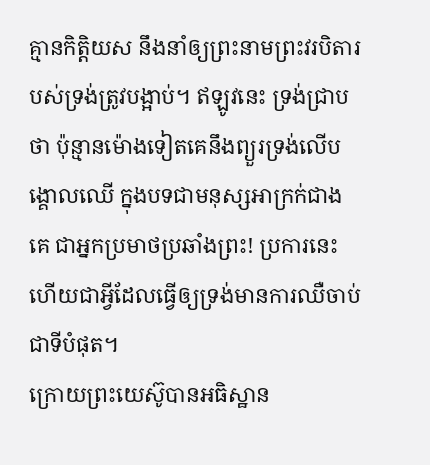គ្មានកិត្ដិយស នឹងនាំឲ្យព្រះនាមព្រះវរបិតារបស់ទ្រង់ត្រូវបង្អាប់។ ឥឡូវនេះ ទ្រង់ជ្រាបថា ប៉ុន្មានម៉ោងទៀតគេនឹងព្យួរទ្រង់លើបង្គោលឈើ ក្នុងបទជាមនុស្សអាក្រក់ជាងគេ ជាអ្នកប្រមាថប្រឆាំងព្រះ! ប្រការនេះហើយជាអ្វីដែលធ្វើឲ្យទ្រង់មានការឈឺចាប់ជាទីបំផុត។
ក្រោយព្រះយេស៊ូបានអធិស្ឋាន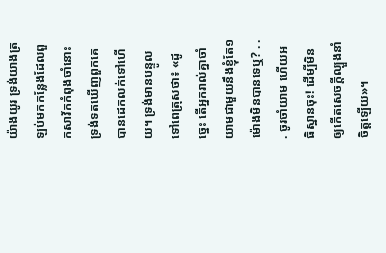យ៉ាងយូរ ទ្រង់យាងត្រឡប់មកកន្លែងដែលពួកសាវ័កកំពុងចាំនោះ ទ្រង់ទតឃើញពួកគេបានដេកលក់ទៅហើយ។ ទ្រង់មានបន្ទូលទៅពេត្រុសថា៖ «ដូច្នេះ តើអ្នករាល់គ្នាចាំយាមជាមួយនឹងខ្ញុំតែ១ម៉ោងមិនបានទេឬ? . . . ចូរចាំយាម ហើយអធិស្ឋានចុះ! ដើម្បីមិនឲ្យកើតសេចក្ដីល្បួងនាំចិត្តឡើយ»។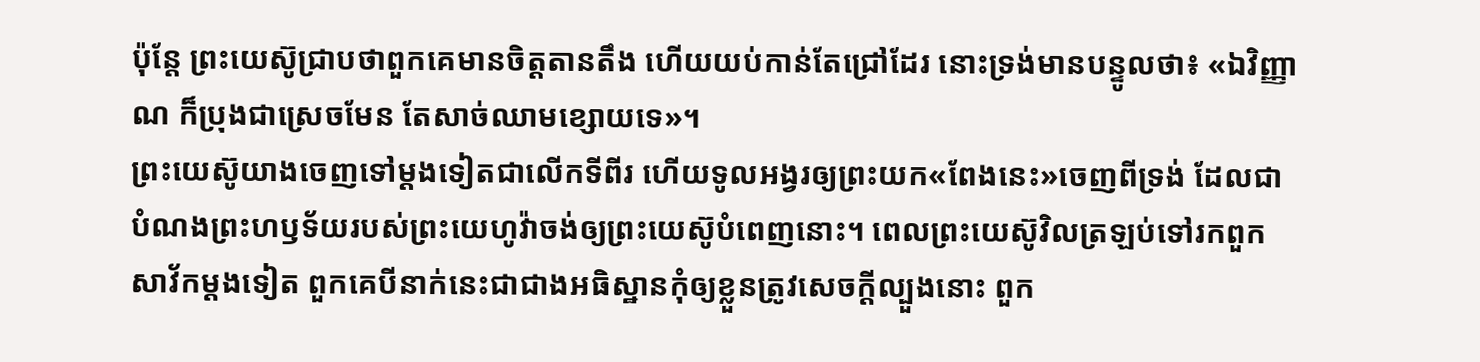ប៉ុន្តែ ព្រះយេស៊ូជ្រាបថាពួកគេមានចិត្តតានតឹង ហើយយប់កាន់តែជ្រៅដែរ នោះទ្រង់មានបន្ទូលថា៖ «ឯវិញ្ញាណ ក៏ប្រុងជាស្រេចមែន តែសាច់ឈាមខ្សោយទេ»។
ព្រះយេស៊ូយាងចេញទៅម្ដងទៀតជាលើកទីពីរ ហើយទូលអង្វរឲ្យព្រះយក«ពែងនេះ»ចេញពីទ្រង់ ដែលជាបំណងព្រះហឫទ័យរបស់ព្រះយេហូវ៉ាចង់ឲ្យព្រះយេស៊ូបំពេញនោះ។ ពេលព្រះយេស៊ូវិលត្រឡប់ទៅរកពួកសាវ័កម្ដងទៀត ពួកគេបីនាក់នេះជាជាងអធិស្ឋានកុំឲ្យខ្លួនត្រូវសេចក្ដីល្បួងនោះ ពួក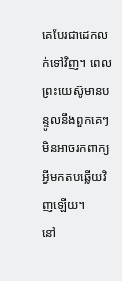គេបែរជាដេកលក់ទៅវិញ។ ពេលព្រះយេស៊ូមានបន្ទូលនឹងពួកគេៗមិនអាចរកពាក្យអ្វីមកតបឆ្លើយវិញឡើយ។
នៅ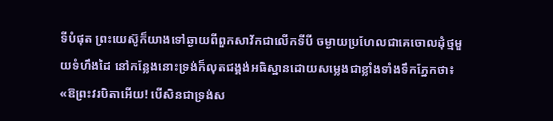ទីបំផុត ព្រះយេស៊ូក៏យាងទៅឆ្ងាយពីពួកសាវ័កជាលើកទីបី ចម្ងាយប្រហែលជាគេចោលដុំថ្មមួយទំហឹងដៃ នៅកន្លែងនោះទ្រង់ក៏លុតជង្គង់អធិស្ឋានដោយសម្លេងជាខ្លាំងទាំងទឹកភ្នែកថា៖ «ឱព្រះវរបិតាអើយ! បើសិនជាទ្រង់ស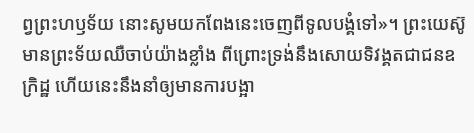ព្វព្រះហឫទ័យ នោះសូមយកពែងនេះចេញពីទូលបង្គំទៅ»។ ព្រះយេស៊ូមានព្រះទ័យឈឺចាប់យ៉ាងខ្លាំង ពីព្រោះទ្រង់នឹងសោយទិវង្គតជាជនឧក្រិដ្ឋ ហើយនេះនឹងនាំឲ្យមានការបង្អា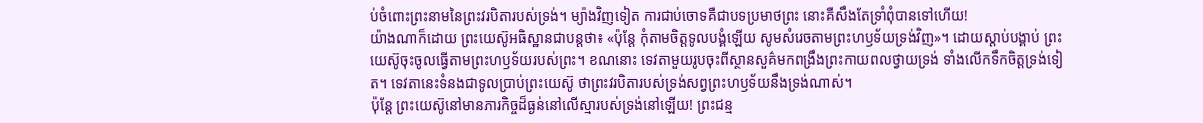ប់ចំពោះព្រះនាមនៃព្រះវរបិតារបស់ទ្រង់។ ម្យ៉ាងវិញទៀត ការជាប់ចោទគឺជាបទប្រមាថព្រះ នោះគឺសឹងតែទ្រាំពុំបានទៅហើយ!
យ៉ាងណាក៏ដោយ ព្រះយេស៊ូអធិស្ឋានជាបន្តថា៖ «ប៉ុន្តែ កុំតាមចិត្តទូលបង្គំឡើយ សូមសំរេចតាមព្រះហឫទ័យទ្រង់វិញ»។ ដោយស្ដាប់បង្គាប់ ព្រះយេស៊ូចុះចូលធ្វើតាមព្រះហឫទ័យរបស់ព្រះ។ ខណនោះ ទេវតាមួយរូបចុះពីស្ថានសួគ៌មកពង្រឹងព្រះកាយពលថ្វាយទ្រង់ ទាំងលើកទឹកចិត្តទ្រង់ទៀត។ ទេវតានេះទំនងជាទូលប្រាប់ព្រះយេស៊ូ ថាព្រះវរបិតារបស់ទ្រង់សព្វព្រះហឫទ័យនឹងទ្រង់ណាស់។
ប៉ុន្តែ ព្រះយេស៊ូនៅមានភារកិច្ចដ៏ធ្ងន់នៅលើស្មារបស់ទ្រង់នៅឡើយ! ព្រះជន្ម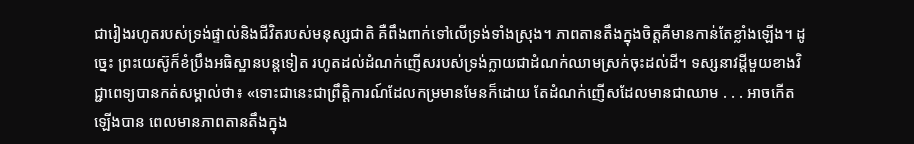ជារៀងរហូតរបស់ទ្រង់ផ្ទាល់និងជីវិតរបស់មនុស្សជាតិ គឺពឹងពាក់ទៅលើទ្រង់ទាំងស្រុង។ ភាពតានតឹងក្នុងចិត្តគឺមានកាន់តែខ្លាំងឡើង។ ដូច្នេះ ព្រះយេស៊ូក៏ខំប្រឹងអធិស្ឋានបន្តទៀត រហូតដល់ដំណក់ញើសរបស់ទ្រង់ក្លាយជាដំណក់ឈាមស្រក់ចុះដល់ដី។ ទស្សនាវដ្ដីមួយខាងវិជ្ជាពេទ្យបានកត់សម្គាល់ថា៖ «ទោះជានេះជាព្រឹត្ដិការណ៍ដែលកម្រមានមែនក៏ដោយ តែដំណក់ញើសដែលមានជាឈាម . . . អាចកើតឡើងបាន ពេលមានភាពតានតឹងក្នុង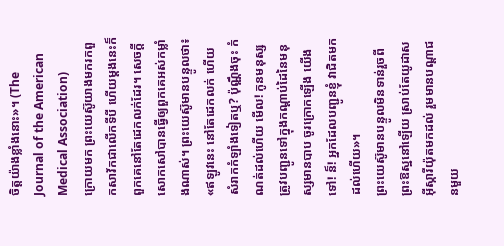ចិត្តយ៉ាងខ្លាំងនោះ»។ (The Journal of the American Medical Association)
ក្រោយមក ព្រះយេស៊ូយាងមករកពួកសាវ័កជាលើកទីបី ហើយម្ដងនេះក៏ពួកគេនៅតែដេកលក់ដែរ។ សេចក្ដីសោកសៅបានធ្វើឲ្យពួកគេអស់កម្លាំងណាស់។ ព្រះយេស៊ូមានបន្ទូលថា៖ «ឥឡូវនេះ នៅតែដេកលក់ ហើយសំរាកកំឡាំងទៀតឬ? ប៉ុណ្ណឹងចុះ កំណត់ដល់ហើយ មើល! កូនមនុស្សត្រូវបញ្ជូនទៅក្នុងកណ្ដាប់ដៃនៃមនុស្សមានបាប ចូរក្រោកឡើង យើងទៅ! ន៏! អ្នកដែលបញ្ជូនខ្ញុំ វាជិតមកដល់ហើយ»។
ព្រះយេស៊ូមានបន្ទូលមិនទាន់រួចពីព្រះឱស្ឋនៅឡើយ ស្រាប់តែយូដាសអ៊ីស្ការីយ៉ុតមកដល់ រួមមានបណ្ដាជនមួយ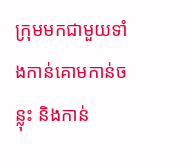ក្រុមមកជាមួយទាំងកាន់គោមកាន់ចន្លុះ និងកាន់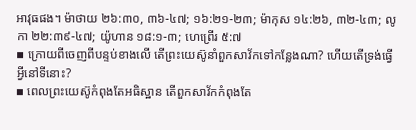អាវុធផង។ ម៉ាថាយ ២៦:៣០, ៣៦-៤៧; ១៦:២១-២៣; ម៉ាកុស ១៤:២៦, ៣២-៤៣; លូកា ២២:៣៩-៤៧; យ៉ូហាន ១៨:១-៣; ហេព្រើរ ៥:៧
▪ ក្រោយពីចេញពីបន្ទប់ខាងលើ តើព្រះយេស៊ូនាំពួកសាវ័កទៅកន្លែងណា? ហើយតើទ្រង់ធ្វើអ្វីនៅទីនោះ?
▪ ពេលព្រះយេស៊ូកំពុងតែអធិស្ឋាន តើពួកសាវ័កកំពុងតែ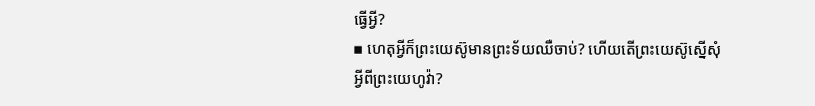ធ្វើអ្វី?
▪ ហេតុអ្វីក៏ព្រះយេស៊ូមានព្រះទ័យឈឺចាប់? ហើយតើព្រះយេស៊ូស្នើសុំអ្វីពីព្រះយេហូវ៉ា?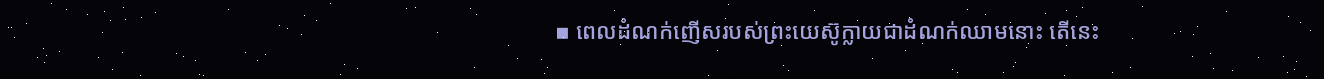▪ ពេលដំណក់ញើសរបស់ព្រះយេស៊ូក្លាយជាដំណក់ឈាមនោះ តើនេះ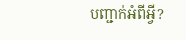បញ្ជាក់អំពីអ្វី?